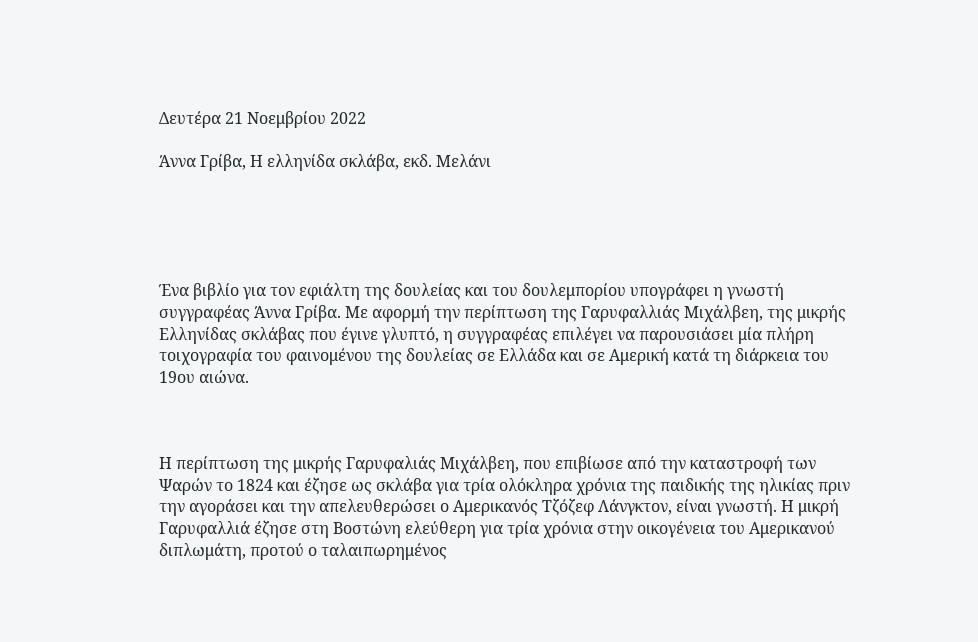Δευτέρα 21 Νοεμβρίου 2022

Άννα Γρίβα, Η ελληνίδα σκλάβα, εκδ. Μελάνι





Ένα βιβλίο για τον εφιάλτη της δουλείας και του δουλεμπορίου υπογράφει η γνωστή συγγραφέας Άννα Γρίβα. Με αφορμή την περίπτωση της Γαρυφαλλιάς Μιχάλβεη, της μικρής Ελληνίδας σκλάβας που έγινε γλυπτό, η συγγραφέας επιλέγει να παρουσιάσει μία πλήρη τοιχογραφία του φαινομένου της δουλείας σε Ελλάδα και σε Αμερική κατά τη διάρκεια του 19ου αιώνα.



Η περίπτωση της μικρής Γαρυφαλιάς Μιχάλβεη, που επιβίωσε από την καταστροφή των Ψαρών το 1824 και έζησε ως σκλάβα για τρία ολόκληρα χρόνια της παιδικής της ηλικίας πριν την αγοράσει και την απελευθερώσει ο Αμερικανός Τζόζεφ Λάνγκτον, είναι γνωστή. Η μικρή Γαρυφαλλιά έζησε στη Βοστώνη ελεύθερη για τρία χρόνια στην οικογένεια του Αμερικανού διπλωμάτη, προτού ο ταλαιπωρημένος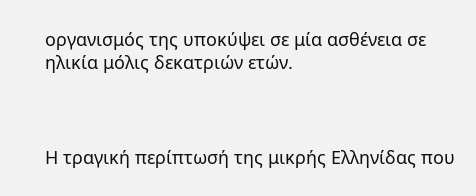οργανισμός της υποκύψει σε μία ασθένεια σε ηλικία μόλις δεκατριών ετών.



Η τραγική περίπτωσή της μικρής Ελληνίδας που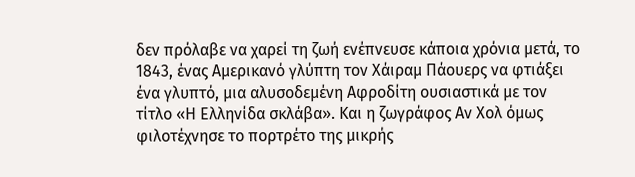δεν πρόλαβε να χαρεί τη ζωή ενέπνευσε κάποια χρόνια μετά, το 1843, ένας Αμερικανό γλύπτη τον Χάιραμ Πάουερς να φτιάξει ένα γλυπτό, μια αλυσοδεμένη Αφροδίτη ουσιαστικά με τον τίτλο «Η Ελληνίδα σκλάβα». Και η ζωγράφος Αν Χολ όμως φιλοτέχνησε το πορτρέτο της μικρής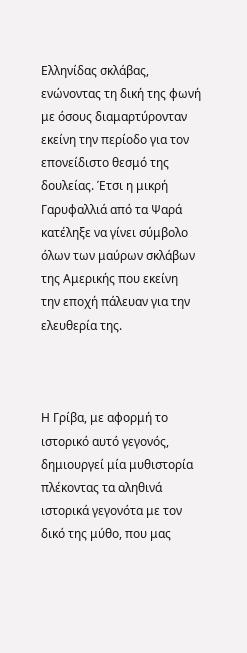Ελληνίδας σκλάβας, ενώνοντας τη δική της φωνή με όσους διαμαρτύρονταν εκείνη την περίοδο για τον επονείδιστο θεσμό της δουλείας. Έτσι η μικρή Γαρυφαλλιά από τα Ψαρά κατέληξε να γίνει σύμβολο όλων των μαύρων σκλάβων της Αμερικής που εκείνη  την εποχή πάλευαν για την ελευθερία της.



Η Γρίβα, με αφορμή το ιστορικό αυτό γεγονός, δημιουργεί μία μυθιστορία πλέκοντας τα αληθινά ιστορικά γεγονότα με τον δικό της μύθο, που μας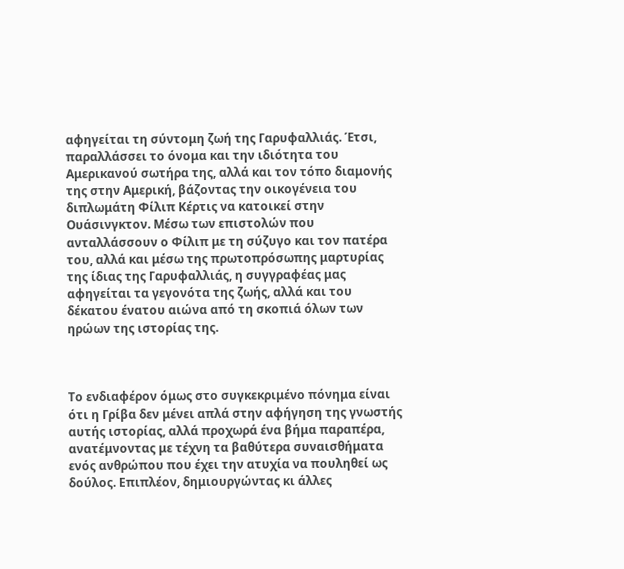αφηγείται τη σύντομη ζωή της Γαρυφαλλιάς. Έτσι, παραλλάσσει το όνομα και την ιδιότητα του Αμερικανού σωτήρα της, αλλά και τον τόπο διαμονής της στην Αμερική, βάζοντας την οικογένεια του διπλωμάτη Φίλιπ Κέρτις να κατοικεί στην Ουάσινγκτον. Μέσω των επιστολών που ανταλλάσσουν ο Φίλιπ με τη σύζυγο και τον πατέρα του, αλλά και μέσω της πρωτοπρόσωπης μαρτυρίας της ίδιας της Γαρυφαλλιάς, η συγγραφέας μας αφηγείται τα γεγονότα της ζωής, αλλά και του δέκατου ένατου αιώνα από τη σκοπιά όλων των ηρώων της ιστορίας της.



Το ενδιαφέρον όμως στο συγκεκριμένο πόνημα είναι ότι η Γρίβα δεν μένει απλά στην αφήγηση της γνωστής αυτής ιστορίας, αλλά προχωρά ένα βήμα παραπέρα, ανατέμνοντας με τέχνη τα βαθύτερα συναισθήματα ενός ανθρώπου που έχει την ατυχία να πουληθεί ως δούλος. Επιπλέον, δημιουργώντας κι άλλες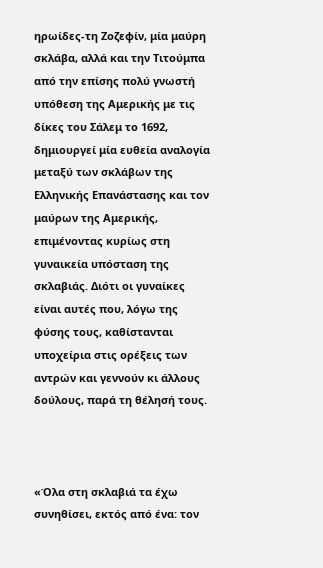ηρωίδες-τη Ζοζεφίν, μία μαύρη σκλάβα, αλλά και την Τιτούμπα από την επίσης πολύ γνωστή υπόθεση της Αμερικής με τις δίκες του Σάλεμ το 1692, δημιουργεί μία ευθεία αναλογία μεταξύ των σκλάβων της Ελληνικής Επανάστασης και τον μαύρων της Αμερικής, επιμένοντας κυρίως στη γυναικεία υπόσταση της σκλαβιάς. Διότι οι γυναίκες είναι αυτές που, λόγω της φύσης τους, καθίστανται υποχείρια στις ορέξεις των αντρών και γεννούν κι άλλους δούλους, παρά τη θέλησή τους.



«Όλα στη σκλαβιά τα έχω συνηθίσει, εκτός από ένα: τον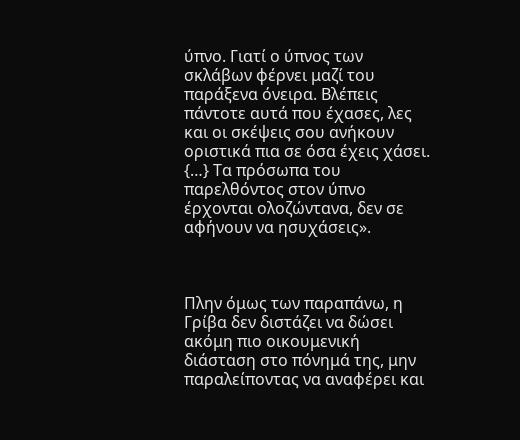ύπνο. Γιατί ο ύπνος των σκλάβων φέρνει μαζί του παράξενα όνειρα. Βλέπεις πάντοτε αυτά που έχασες, λες και οι σκέψεις σου ανήκουν οριστικά πια σε όσα έχεις χάσει. {…} Τα πρόσωπα του παρελθόντος στον ύπνο έρχονται ολοζώντανα, δεν σε αφήνουν να ησυχάσεις».



Πλην όμως των παραπάνω, η Γρίβα δεν διστάζει να δώσει ακόμη πιο οικουμενική διάσταση στο πόνημά της, μην παραλείποντας να αναφέρει και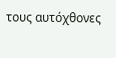τους αυτόχθονες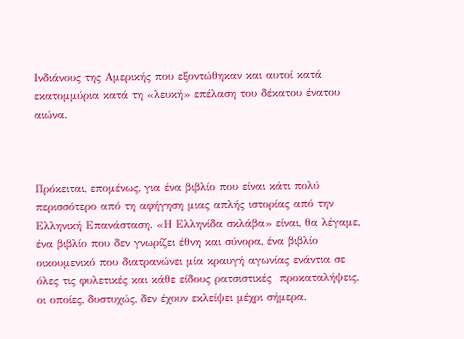Ινδιάνους της Αμερικής που εξοντώθηκαν και αυτοί κατά εκατομμύρια κατά τη «λευκή» επέλαση του δέκατου ένατου αιώνα.



Πρόκειται, επομένως, για ένα βιβλίο που είναι κάτι πολύ περισσότερο από τη αφήγηση μιας απλής ιστορίας από την Ελληνική Επανάσταση. «Η Ελληνίδα σκλάβα» είναι, θα λέγαμε, ένα βιβλίο που δεν γνωρίζει έθνη και σύνορα, ένα βιβλίο οικουμενικό που διατρανώνει μία κραυγή αγωνίας ενάντια σε όλες τις φυλετικές και κάθε είδους ρατσιστικές  προκαταλήψεις, οι οποίες, δυστυχώς, δεν έχουν εκλείψει μέχρι σήμερα.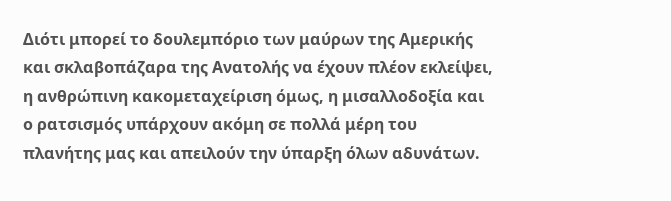Διότι μπορεί το δουλεμπόριο των μαύρων της Αμερικής και σκλαβοπάζαρα της Ανατολής να έχουν πλέον εκλείψει, η ανθρώπινη κακομεταχείριση όμως, η μισαλλοδοξία και ο ρατσισμός υπάρχουν ακόμη σε πολλά μέρη του πλανήτης μας και απειλούν την ύπαρξη όλων αδυνάτων.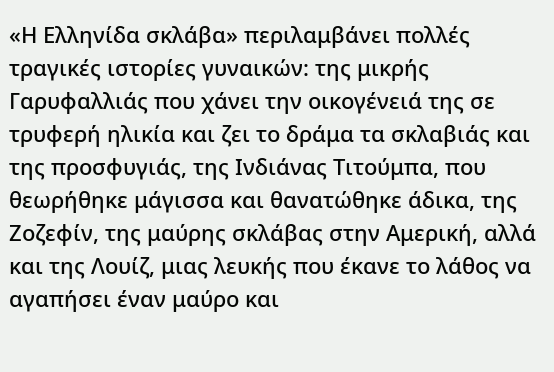«Η Ελληνίδα σκλάβα» περιλαμβάνει πολλές τραγικές ιστορίες γυναικών: της μικρής Γαρυφαλλιάς που χάνει την οικογένειά της σε τρυφερή ηλικία και ζει το δράμα τα σκλαβιάς και της προσφυγιάς, της Ινδιάνας Τιτούμπα, που θεωρήθηκε μάγισσα και θανατώθηκε άδικα, της Ζοζεφίν, της μαύρης σκλάβας στην Αμερική, αλλά και της Λουίζ, μιας λευκής που έκανε το λάθος να αγαπήσει έναν μαύρο και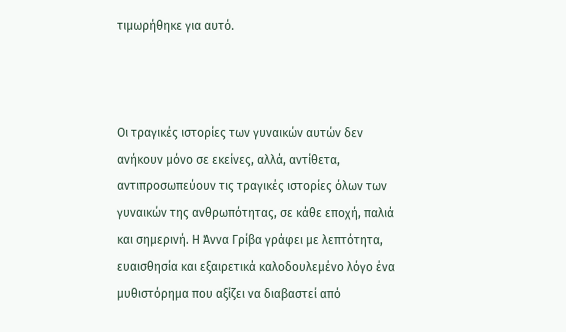τιμωρήθηκε για αυτό.



Οι τραγικές ιστορίες των γυναικών αυτών δεν ανήκουν μόνο σε εκείνες, αλλά, αντίθετα, αντιπροσωπεύουν τις τραγικές ιστορίες όλων των γυναικών της ανθρωπότητας, σε κάθε εποχή, παλιά και σημερινή. Η Άννα Γρίβα γράφει με λεπτότητα, ευαισθησία και εξαιρετικά καλοδουλεμένο λόγο ένα μυθιστόρημα που αξίζει να διαβαστεί από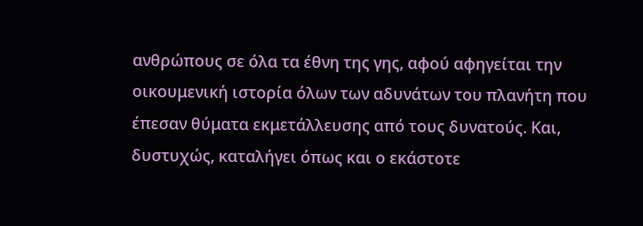ανθρώπους σε όλα τα έθνη της γης, αφού αφηγείται την οικουμενική ιστορία όλων των αδυνάτων του πλανήτη που έπεσαν θύματα εκμετάλλευσης από τους δυνατούς. Και, δυστυχώς, καταλήγει όπως και ο εκάστοτε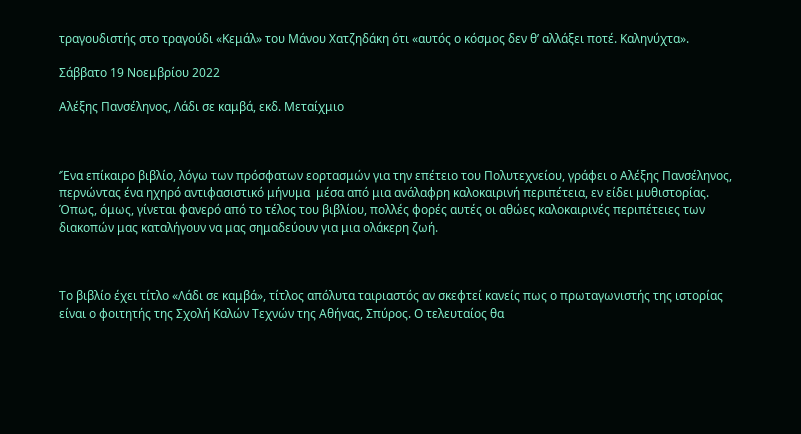τραγουδιστής στο τραγούδι «Κεμάλ» του Μάνου Χατζηδάκη ότι «αυτός ο κόσμος δεν θ’ αλλάξει ποτέ. Καληνύχτα».

Σάββατο 19 Νοεμβρίου 2022

Αλέξης Πανσέληνος, Λάδι σε καμβά, εκδ. Μεταίχμιο



‘Ένα επίκαιρο βιβλίο, λόγω των πρόσφατων εορτασμών για την επέτειο του Πολυτεχνείου, γράφει ο Αλέξης Πανσέληνος, περνώντας ένα ηχηρό αντιφασιστικό μήνυμα  μέσα από μια ανάλαφρη καλοκαιρινή περιπέτεια, εν είδει μυθιστορίας. Όπως, όμως, γίνεται φανερό από το τέλος του βιβλίου, πολλές φορές αυτές οι αθώες καλοκαιρινές περιπέτειες των διακοπών μας καταλήγουν να μας σημαδεύουν για μια ολάκερη ζωή.



Το βιβλίο έχει τίτλο «Λάδι σε καμβά», τίτλος απόλυτα ταιριαστός αν σκεφτεί κανείς πως ο πρωταγωνιστής της ιστορίας είναι ο φοιτητής της Σχολή Καλών Τεχνών της Αθήνας, Σπύρος. Ο τελευταίος θα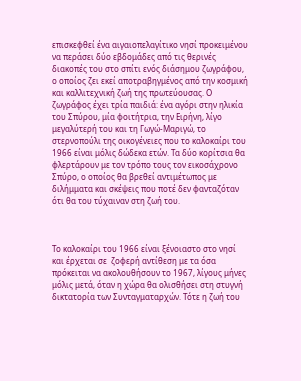επισκεφθεί ένα αιγαιοπελαγίτικο νησί προκειμένου να περάσει δύο εβδομάδες από τις θερινές διακοπές του στο σπίτι ενός διάσημου ζωγράφου, ο οποίος ζει εκεί αποτραβηγμένος από την κοσμική και καλλιτεχνική ζωή της πρωτεύουσας. Ο ζωγράφος έχει τρία παιδιά: ένα αγόρι στην ηλικία του Σπύρου, μία φοιτήτρια, την Ειρήνη, λίγο μεγαλύτερή του και τη Γωγώ-Μαριγώ, το στερνοπούλι της οικογένειες που το καλοκαίρι του 1966 είναι μόλις δώδεκα ετών. Τα δύο κορίτσια θα φλερτάρουν με τον τρόπο τους τον εικοσάχρονο Σπύρο, ο οποίος θα βρεθεί αντιμέτωπος με διλήμματα και σκέψεις που ποτέ δεν φανταζόταν ότι θα του τύχαιναν στη ζωή του.



Το καλοκαίρι του 1966 είναι ξένοιαστο στο νησί και έρχεται σε  ζοφερή αντίθεση με τα όσα πρόκειται να ακολουθήσουν το 1967, λίγους μήνες μόλις μετά, όταν η χώρα θα ολισθήσει στη στυγνή δικτατορία των Συνταγματαρχών. Τότε η ζωή του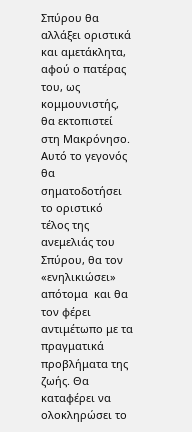Σπύρου θα αλλάξει οριστικά και αμετάκλητα, αφού ο πατέρας του, ως κομμουνιστής, θα εκτοπιστεί στη Μακρόνησο. Αυτό το γεγονός θα σηματοδοτήσει το οριστικό τέλος της ανεμελιάς του Σπύρου, θα τον «ενηλικιώσει» απότομα  και θα τον φέρει αντιμέτωπο με τα πραγματικά προβλήματα της ζωής. Θα καταφέρει να ολοκληρώσει το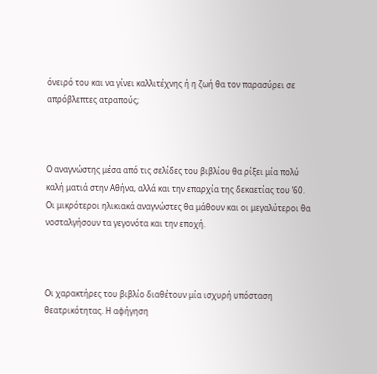όνειρό του και να γίνει καλλιτέχνης ή η ζωή θα τον παρασύρει σε απρόβλεπτες ατραπούς;



Ο αναγνώστης μέσα από τις σελίδες του βιβλίου θα ρίξει μία πολύ καλή ματιά στην Αθήνα, αλλά και την επαρχία της δεκαετίας του ’60. Οι μικρότεροι ηλικιακά αναγνώστες θα μάθουν και οι μεγαλύτεροι θα νοσταλγήσουν τα γεγονότα και την εποχή.



Οι χαρακτήρες του βιβλίο διαθέτουν μία ισχυρή υπόσταση θεατρικότητας. Η αφήγηση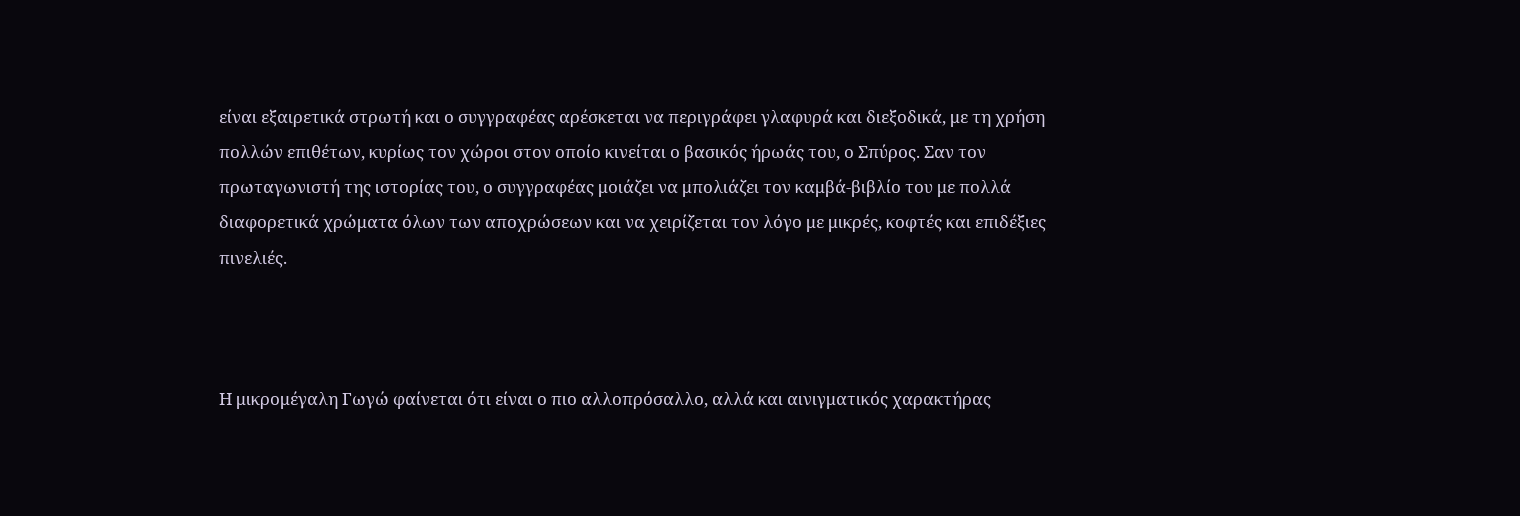είναι εξαιρετικά στρωτή και ο συγγραφέας αρέσκεται να περιγράφει γλαφυρά και διεξοδικά, με τη χρήση πολλών επιθέτων, κυρίως τον χώροι στον οποίο κινείται ο βασικός ήρωάς του, ο Σπύρος. Σαν τον πρωταγωνιστή της ιστορίας του, ο συγγραφέας μοιάζει να μπολιάζει τον καμβά-βιβλίο του με πολλά διαφορετικά χρώματα όλων των αποχρώσεων και να χειρίζεται τον λόγο με μικρές, κοφτές και επιδέξιες πινελιές.



Η μικρομέγαλη Γωγώ φαίνεται ότι είναι ο πιο αλλοπρόσαλλο, αλλά και αινιγματικός χαρακτήρας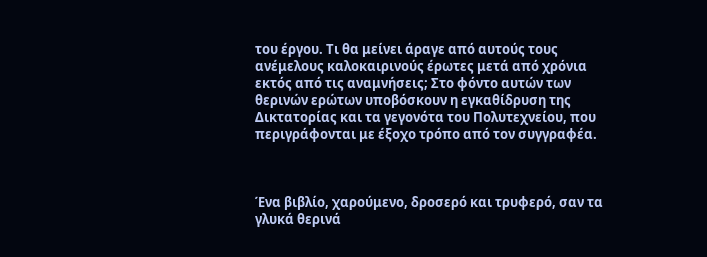του έργου. Τι θα μείνει άραγε από αυτούς τους ανέμελους καλοκαιρινούς έρωτες μετά από χρόνια εκτός από τις αναμνήσεις; Στο φόντο αυτών των θερινών ερώτων υποβόσκουν η εγκαθίδρυση της Δικτατορίας και τα γεγονότα του Πολυτεχνείου, που περιγράφονται με έξοχο τρόπο από τον συγγραφέα.



Ένα βιβλίο, χαρούμενο, δροσερό και τρυφερό, σαν τα γλυκά θερινά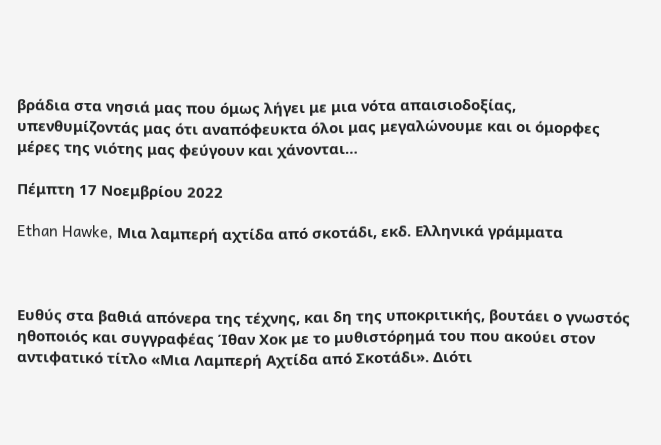βράδια στα νησιά μας που όμως λήγει με μια νότα απαισιοδοξίας, υπενθυμίζοντάς μας ότι αναπόφευκτα όλοι μας μεγαλώνουμε και οι όμορφες μέρες της νιότης μας φεύγουν και χάνονται…

Πέμπτη 17 Νοεμβρίου 2022

Ethan Hawke, Μια λαμπερή αχτίδα από σκοτάδι, εκδ. Ελληνικά γράμματα



Ευθύς στα βαθιά απόνερα της τέχνης, και δη της υποκριτικής, βουτάει ο γνωστός ηθοποιός και συγγραφέας Ίθαν Χοκ με το μυθιστόρημά του που ακούει στον αντιφατικό τίτλο «Μια Λαμπερή Αχτίδα από Σκοτάδι». Διότι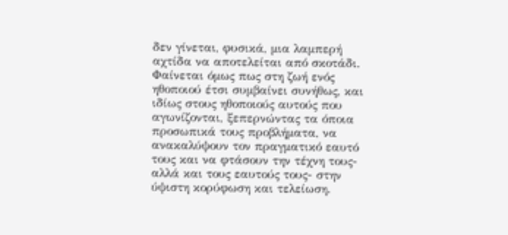δεν γίνεται, φυσικά, μια λαμπερή αχτίδα να αποτελείται από σκοτάδι. Φαίνεται όμως πως στη ζωή ενός ηθοποιού έτσι συμβαίνει συνήθως, και ιδίως στους ηθοποιούς αυτούς που αγωνίζονται, ξεπερνώντας τα όποια προσωπικά τους προβλήματα, να ανακαλύψουν τον πραγματικό εαυτό τους και να φτάσουν την τέχνη τους-αλλά και τους εαυτούς τους- στην ύψιστη κορύφωση και τελείωση.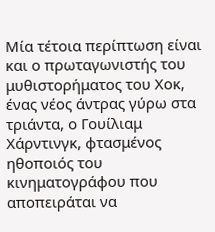Μία τέτοια περίπτωση είναι και ο πρωταγωνιστής του μυθιστορήματος του Χοκ, ένας νέος άντρας γύρω στα τριάντα, ο Γουίλιαμ Χάρντινγκ, φτασμένος ηθοποιός του κινηματογράφου που αποπειράται να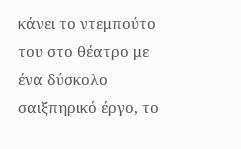κάνει το ντεμπούτο του στο θέατρο με ένα δύσκολο σαιξπηρικό έργο, το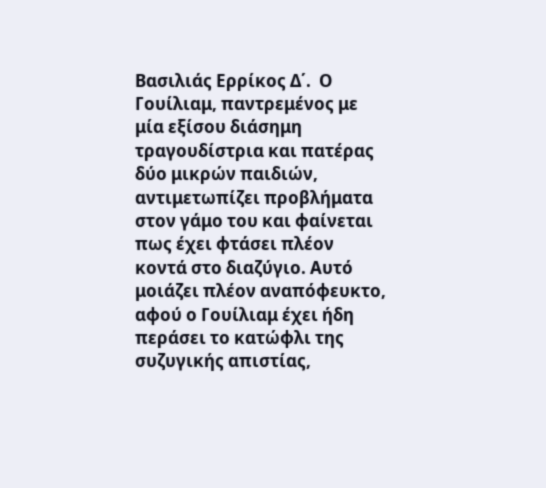Βασιλιάς Ερρίκος Δ΄.  Ο Γουίλιαμ, παντρεμένος με μία εξίσου διάσημη τραγουδίστρια και πατέρας δύο μικρών παιδιών, αντιμετωπίζει προβλήματα στον γάμο του και φαίνεται πως έχει φτάσει πλέον κοντά στο διαζύγιο. Αυτό μοιάζει πλέον αναπόφευκτο, αφού ο Γουίλιαμ έχει ήδη περάσει το κατώφλι της συζυγικής απιστίας,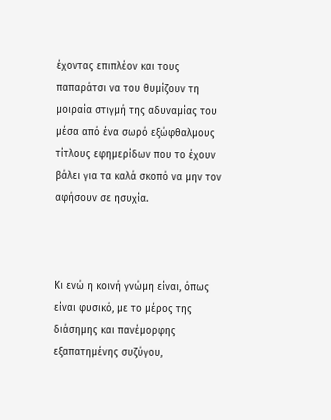έχοντας επιπλέον και τους παπαράτσι να του θυμίζουν τη μοιραία στιγμή της αδυναμίας του μέσα από ένα σωρό εξώφθαλμους τίτλους εφημερίδων που το έχουν βάλει για τα καλά σκοπό να μην τον αφήσουν σε ησυχία.



Κι ενώ η κοινή γνώμη είναι, όπως είναι φυσικό, με το μέρος της διάσημης και πανέμορφης εξαπατημένης συζύγου,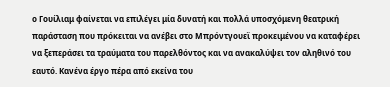ο Γουίλιαμ φαίνεται να επιλέγει μία δυνατή και πολλά υποσχόμενη θεατρική παράσταση που πρόκειται να ανέβει στο Μπρόντγουεϊ προκειμένου να καταφέρει να ξεπεράσει τα τραύματα του παρελθόντος και να ανακαλύψει τον αληθινό του εαυτό. Κανένα έργο πέρα από εκείνα του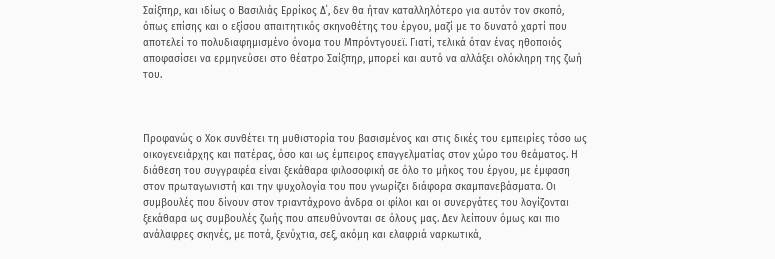Σαίξπηρ, και ιδίως ο Βασιλιάς Ερρίκος Δ΄, δεν θα ήταν καταλληλότερο για αυτόν τον σκοπό, όπως επίσης και ο εξίσου απαιτητικός σκηνοθέτης του έργου, μαζί με το δυνατό χαρτί που αποτελεί το πολυδιαφημισμένο όνομα του Μπρόντγουεϊ. Γιατί, τελικά όταν ένας ηθοποιός αποφασίσει να ερμηνεύσει στο θέατρο Σαίξπηρ, μπορεί και αυτό να αλλάξει ολόκληρη της ζωή του.



Προφανώς ο Χοκ συνθέτει τη μυθιστορία του βασισμένος και στις δικές του εμπειρίες τόσο ως οικογενειάρχης και πατέρας, όσο και ως έμπειρος επαγγελματίας στον χώρο του θεάματος. Η διάθεση του συγγραφέα είναι ξεκάθαρα φιλοσοφική σε όλο το μήκος του έργου, με έμφαση στον πρωταγωνιστή και την ψυχολογία του που γνωρίζει διάφορα σκαμπανεβάσματα. Οι συμβουλές που δίνουν στον τριαντάχρονο άνδρα οι φίλοι και οι συνεργάτες του λογίζονται ξεκάθαρα ως συμβουλές ζωής που απευθύνονται σε όλους μας. Δεν λείπουν όμως και πιο ανάλαφρες σκηνές, με ποτά, ξενύχτια, σεξ, ακόμη και ελαφριά ναρκωτικά,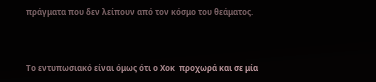πράγματα που δεν λείπουν από τον κόσμο του θεάματος.



Το εντυπωσιακό είναι όμως ότι ο Χοκ  προχωρά και σε μία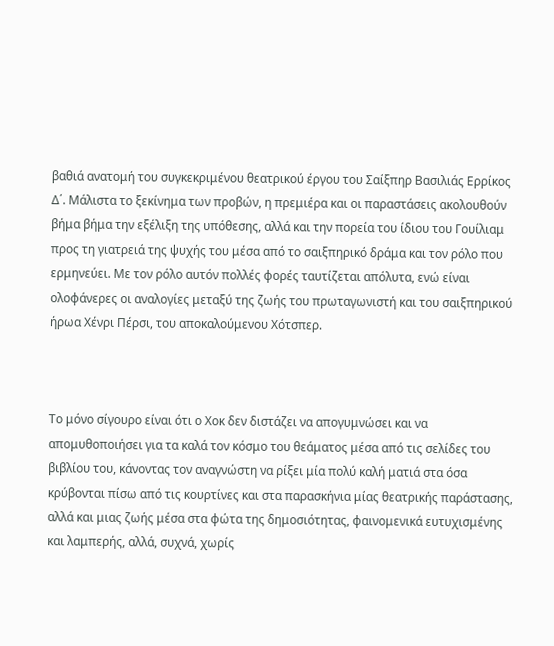βαθιά ανατομή του συγκεκριμένου θεατρικού έργου του Σαίξπηρ Βασιλιάς Ερρίκος Δ΄. Μάλιστα το ξεκίνημα των προβών, η πρεμιέρα και οι παραστάσεις ακολουθούν βήμα βήμα την εξέλιξη της υπόθεσης, αλλά και την πορεία του ίδιου του Γουίλιαμ προς τη γιατρειά της ψυχής του μέσα από το σαιξπηρικό δράμα και τον ρόλο που ερμηνεύει. Με τον ρόλο αυτόν πολλές φορές ταυτίζεται απόλυτα, ενώ είναι ολοφάνερες οι αναλογίες μεταξύ της ζωής του πρωταγωνιστή και του σαιξπηρικού ήρωα Χένρι Πέρσι, του αποκαλούμενου Χότσπερ.



Το μόνο σίγουρο είναι ότι ο Χοκ δεν διστάζει να απογυμνώσει και να απομυθοποιήσει για τα καλά τον κόσμο του θεάματος μέσα από τις σελίδες του βιβλίου του, κάνοντας τον αναγνώστη να ρίξει μία πολύ καλή ματιά στα όσα κρύβονται πίσω από τις κουρτίνες και στα παρασκήνια μίας θεατρικής παράστασης, αλλά και μιας ζωής μέσα στα φώτα της δημοσιότητας, φαινομενικά ευτυχισμένης και λαμπερής, αλλά, συχνά, χωρίς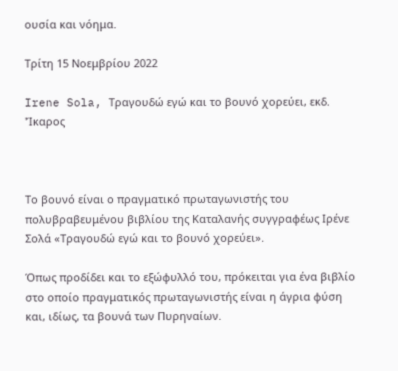ουσία και νόημα.

Τρίτη 15 Νοεμβρίου 2022

Irene Sola, Τραγουδώ εγώ και το βουνό χορεύει, εκδ. 'Ίκαρος



Το βουνό είναι ο πραγματικό πρωταγωνιστής του πολυβραβευμένου βιβλίου της Καταλανής συγγραφέως Ιρένε Σολά «Τραγουδώ εγώ και το βουνό χορεύει».

Όπως προδίδει και το εξώφυλλό του, πρόκειται για ένα βιβλίο στο οποίο πραγματικός πρωταγωνιστής είναι η άγρια φύση και, ιδίως, τα βουνά των Πυρηναίων.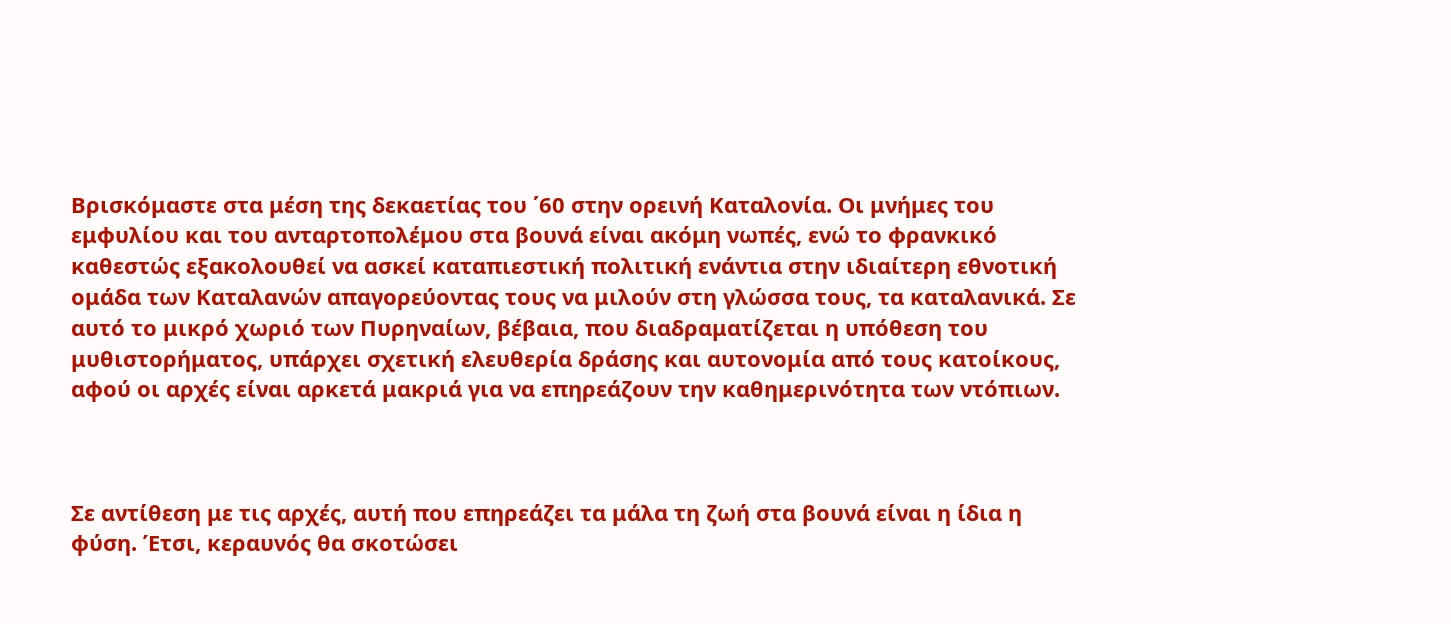Βρισκόμαστε στα μέση της δεκαετίας του ΄60 στην ορεινή Καταλονία. Οι μνήμες του εμφυλίου και του ανταρτοπολέμου στα βουνά είναι ακόμη νωπές, ενώ το φρανκικό καθεστώς εξακολουθεί να ασκεί καταπιεστική πολιτική ενάντια στην ιδιαίτερη εθνοτική ομάδα των Καταλανών απαγορεύοντας τους να μιλούν στη γλώσσα τους, τα καταλανικά. Σε αυτό το μικρό χωριό των Πυρηναίων, βέβαια, που διαδραματίζεται η υπόθεση του μυθιστορήματος, υπάρχει σχετική ελευθερία δράσης και αυτονομία από τους κατοίκους, αφού οι αρχές είναι αρκετά μακριά για να επηρεάζουν την καθημερινότητα των ντόπιων.



Σε αντίθεση με τις αρχές, αυτή που επηρεάζει τα μάλα τη ζωή στα βουνά είναι η ίδια η φύση. Έτσι, κεραυνός θα σκοτώσει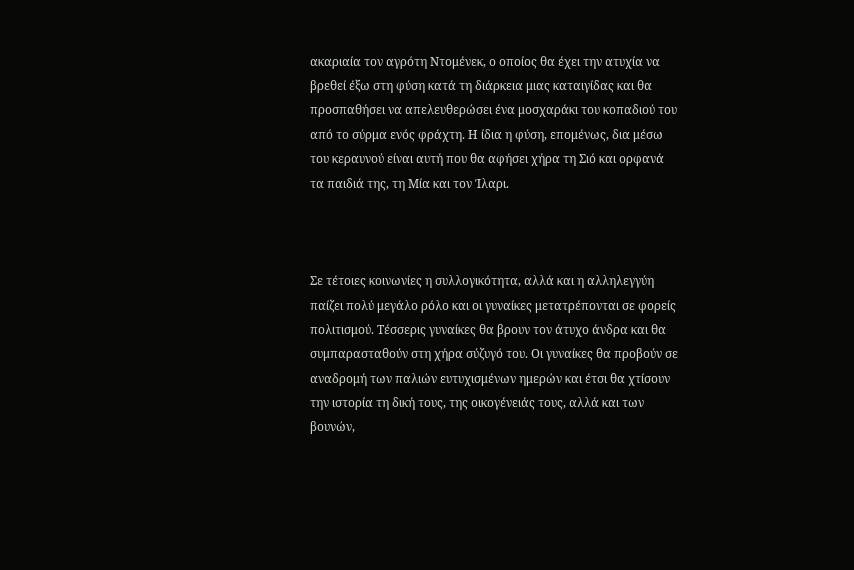ακαριαία τον αγρότη Ντομένεκ, ο οποίος θα έχει την ατυχία να βρεθεί έξω στη φύση κατά τη διάρκεια μιας καταιγίδας και θα προσπαθήσει να απελευθερώσει ένα μοσχαράκι του κοπαδιού του από το σύρμα ενός φράχτη. Η ίδια η φύση, επομένως, δια μέσω του κεραυνού είναι αυτή που θα αφήσει χήρα τη Σιό και ορφανά τα παιδιά της, τη Μία και τον Ίλαρι.



Σε τέτοιες κοινωνίες η συλλογικότητα, αλλά και η αλληλεγγύη παίζει πολύ μεγάλο ρόλο και οι γυναίκες μετατρέπονται σε φορείς πολιτισμού. Τέσσερις γυναίκες θα βρουν τον άτυχο άνδρα και θα συμπαρασταθούν στη χήρα σύζυγό του. Οι γυναίκες θα προβούν σε αναδρομή των παλιών ευτυχισμένων ημερών και έτσι θα χτίσουν την ιστορία τη δική τους, της οικογένειάς τους, αλλά και των βουνών,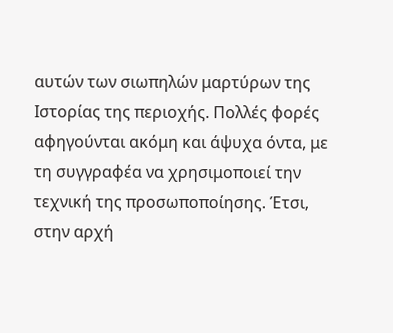αυτών των σιωπηλών μαρτύρων της Ιστορίας της περιοχής. Πολλές φορές αφηγούνται ακόμη και άψυχα όντα, με τη συγγραφέα να χρησιμοποιεί την τεχνική της προσωποποίησης. Έτσι, στην αρχή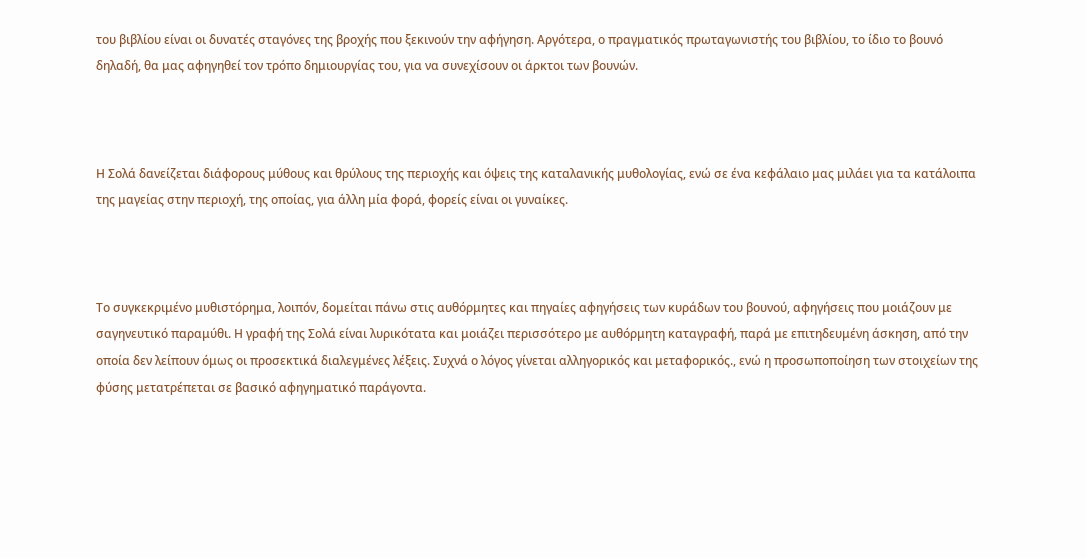του βιβλίου είναι οι δυνατές σταγόνες της βροχής που ξεκινούν την αφήγηση. Αργότερα, ο πραγματικός πρωταγωνιστής του βιβλίου, το ίδιο το βουνό δηλαδή, θα μας αφηγηθεί τον τρόπο δημιουργίας του, για να συνεχίσουν οι άρκτοι των βουνών.



Η Σολά δανείζεται διάφορους μύθους και θρύλους της περιοχής και όψεις της καταλανικής μυθολογίας, ενώ σε ένα κεφάλαιο μας μιλάει για τα κατάλοιπα της μαγείας στην περιοχή, της οποίας, για άλλη μία φορά, φορείς είναι οι γυναίκες.



Το συγκεκριμένο μυθιστόρημα, λοιπόν, δομείται πάνω στις αυθόρμητες και πηγαίες αφηγήσεις των κυράδων του βουνού, αφηγήσεις που μοιάζουν με σαγηνευτικό παραμύθι. Η γραφή της Σολά είναι λυρικότατα και μοιάζει περισσότερο με αυθόρμητη καταγραφή, παρά με επιτηδευμένη άσκηση, από την οποία δεν λείπουν όμως οι προσεκτικά διαλεγμένες λέξεις. Συχνά ο λόγος γίνεται αλληγορικός και μεταφορικός., ενώ η προσωποποίηση των στοιχείων της φύσης μετατρέπεται σε βασικό αφηγηματικό παράγοντα.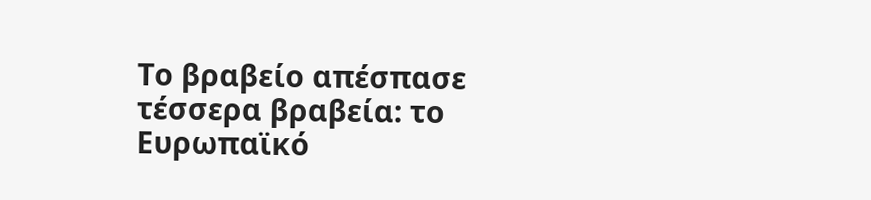Το βραβείο απέσπασε τέσσερα βραβεία: το Ευρωπαϊκό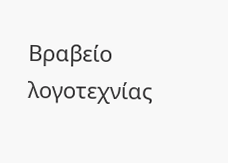Βραβείο λογοτεχνίας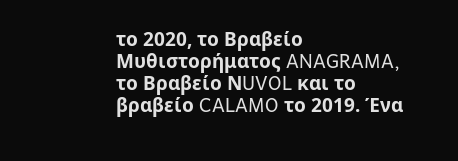το 2020, το Βραβείο Μυθιστορήματος ANAGRAMA, το Βραβείο ΝUVOL και το βραβείο CALAMO το 2019. Ένα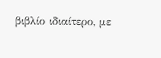βιβλίο ιδιαίτερο, με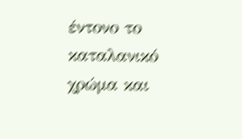έντονο το καταλανικό χρώμα και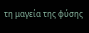τη μαγεία της φύσης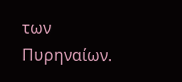των Πυρηναίων.